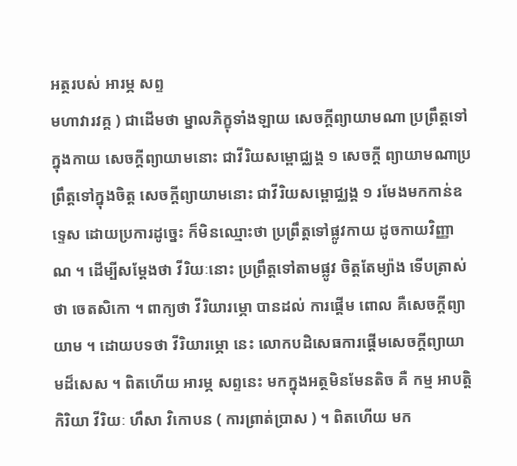អត្ថរបស់ អារម្ភ សព្ទ
មហាវារវគ្គ ) ជាដើមថា ម្នាលភិក្ខុទាំងឡាយ សេចក្តីព្យាយាមណា ប្រព្រឹត្តទៅក្នុងកាយ សេចក្តីព្យាយាមនោះ ជាវីរិយសម្ពោជ្ឈង្គ ១ សេចក្តី ព្យាយាមណាប្រព្រឹត្តទៅក្នុងចិត្ត សេចក្តីព្យាយាមនោះ ជាវីរិយសម្ពោជ្ឈង្គ ១ រមែងមកកាន់ឧទ្ទេស ដោយប្រការដូច្នេះ ក៏មិនឈ្មោះថា ប្រព្រឹត្តទៅផ្លូវកាយ ដូចកាយវិញ្ញាណ ។ ដើម្បីសម្តែងថា វីរិយៈនោះ ប្រព្រឹត្តទៅតាមផ្លូវ ចិត្តតែម្យ៉ាង ទើបត្រាស់ថា ចេតសិកោ ។ ពាក្យថា វីរិយារម្ភោ បានដល់ ការផ្តើម ពោល គឺសេចក្តីព្យាយាម ។ ដោយបទថា វីរិយារម្ភោ នេះ លោកបដិសេធការផ្តើមសេចក្តីព្យាយាមដ៏សេស ។ ពិតហើយ អារម្ភ សព្ទនេះ មកក្នុងអត្ថមិនមែនតិច គឺ កម្ម អាបត្តិ កិរិយា វីរិយៈ ហឹសា វិកោបន ( ការព្រាត់ប្រាស ) ។ ពិតហើយ មក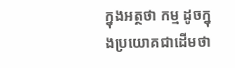ក្នុងអត្ថថា កម្ម ដូចក្នុងប្រយោគជាដើមថា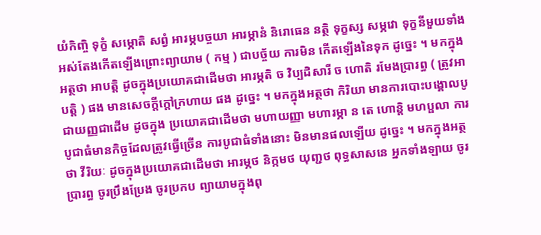យំកិញ្ចិ ទុក្ខំ សម្ភោតិ សព្វំ អារម្ភបច្ចយា អារម្ភានំ និរោធេន នត្ថិ ទុក្ខស្ស សម្ភវោ ទុក្ខនីមួយទាំងអស់តែងកើតឡើងព្រោះព្យាយាម ( កម្ម ) ជាបច្ច័យ ការមិន កើតឡើងនៃទុក ដូច្នេះ ។ មកក្នុងអត្ថថា អាបត្តិ ដូចក្នុងប្រយោគជាដើមថា អារម្ភតិ ច វិប្បដិសារី ច ហោតិ រមែងប្រារព្ធ ( ត្រូវអាបត្តិ ) ផង មានសេចក្តីក្តៅក្រហាយ ផង ដូច្នេះ ។ មកក្នុងអត្ថថា កិរិយា មានការបោះបង្គោលបូជាយញ្ញជាដើម ដូចក្នុង ប្រយោគជាដើមថា មហាយញ្ញា មហារម្ភា ន តេ ហោន្តិ មហប្ផលា ការបូជាធំមានកិច្ចដែលត្រូវធ្វើច្រើន ការបូជាធំទាំងនោះ មិនមានផលឡើយ ដូច្នេះ ។ មកក្នុងអត្ថថា វីរិយៈ ដូចក្នុងប្រយោគជាដើមថា អារម្ភថ និក្កមថ យុញ្ជថ ពុទ្ធសាសនេ អ្នកទាំងឡាយ ចូរប្រារព្ធ ចូរប្រឹងប្រែង ចូរប្រកប ព្យាយាមក្នុងពុ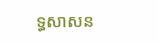ទ្ធសាសន